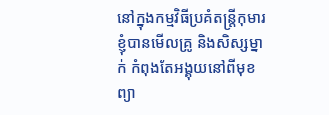នៅក្នុងកម្មវិធីប្រគំតន្រ្តីកុមារ ខ្ញុំបានមើលគ្រូ និងសិស្សម្នាក់ កំពុងតែអង្គុយនៅពីមុខព្យា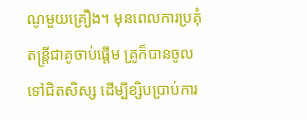ណូមួយគ្រឿង។ មុនពេលការប្រគុំតន្រ្តីជាគូចាប់ផ្តើម គ្រូក៏បានចូលទៅជិតសិស្ស ដើម្បីខ្សិបប្រាប់ការ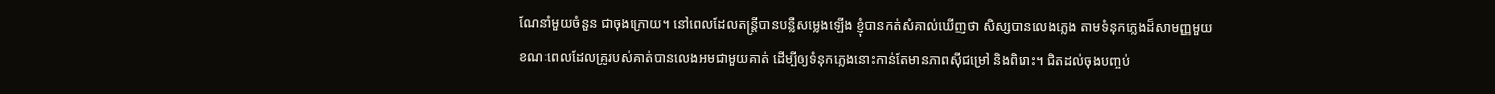ណែនាំមួយចំនួន ជាចុងក្រោយ។ នៅពេលដែលតន្រ្តីបានបន្លឺសម្លេងឡើង ខ្ញុំបានកត់សំគាល់ឃើញថា សិស្សបានលេងភ្លេង តាមទំនុកភ្លេងដ៏សាមញ្ញមួយ ខណៈពេលដែលគ្រូរបស់គាត់បានលេងអមជាមួយគាត់ ដើម្បីឲ្យទំនុកភ្លេងនោះកាន់តែមានភាពស៊ីជម្រៅ និងពិរោះ។ ជិតដល់ចុងបញ្ចប់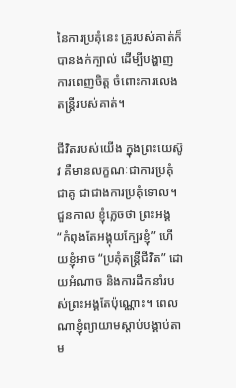នៃការប្រគុំនេះ គ្រូរបស់គាត់ក៏បានងក់ក្បាល់ ដើម្បីបង្ហាញការពេញចិត្ត ចំពោះការលេងតន្រ្តីរបស់គាត់។

ជីវិតរបស់យើង ក្នុងព្រះយេស៊ូវ គឺមានលក្ខណៈជាការប្រគុំជាគូ ជាជាងការប្រគុំទោល។ ជួនកាល ខ្ញុំភ្លេចថា ព្រះអង្គ “កំពុងតែអង្គុយក្បែរខ្ញុំ” ហើយខ្ញុំអាច “ប្រគុំតន្រ្តីជីវិត” ដោយអំណាច និងការដឹកនាំរបស់ព្រះអង្គតែប៉ុណ្ណោះ។ ពេលណាខ្ញុំព្យាយាមស្តាប់បង្គាប់តាម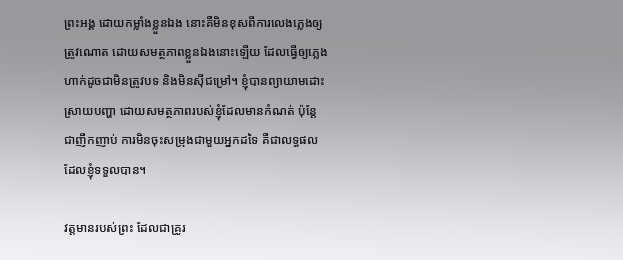ព្រះអង្គ ដោយកម្លាំងខ្លួនឯង នោះគឺមិនខុសពីការលេងភ្លេងឲ្យត្រូវណោត ដោយសមត្ថភាពខ្លួនឯងនោះឡើយ ដែលធ្វើឲ្យភ្លេងហាក់ដូចជាមិនត្រូវបទ និងមិនស៊ីជម្រៅ។ ខ្ញុំបានព្យាយាមដោះស្រាយបញ្ហា ដោយសមត្ថភាពរបស់ខ្ញុំដែលមានកំណត់ ប៉ុន្តែ ជាញឹកញាប់ ការមិនចុះសម្រុងជាមួយអ្នកដទៃ គឺជាលទ្ធផលដែលខ្ញុំទទួលបាន។

វត្តមានរបស់ព្រះ ដែលជាគ្រូរ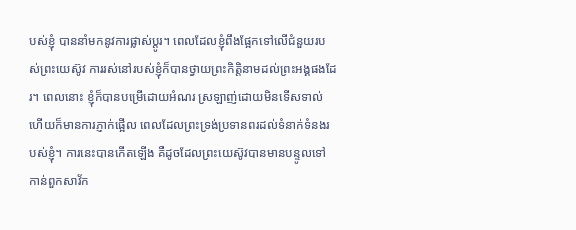បស់ខ្ញុំ បាននាំមកនូវការផ្លាស់ប្តូរ។ ពេលដែលខ្ញុំពឹងផ្អែកទៅលើជំនួយរបស់ព្រះយេស៊ូវ ការរស់នៅរបស់ខ្ញុំក៏បានថ្វាយព្រះកិត្តិនាមដល់ព្រះអង្គផងដែរ។ ពេលនោះ ខ្ញុំក៏បានបម្រើដោយអំណរ ស្រឡាញ់ដោយមិនទើសទាល់ ហើយក៏មានការភ្ញាក់ផ្អើល ពេលដែលព្រះទ្រង់ប្រទានពរដល់ទំនាក់ទំនងរបស់ខ្ញុំ។ ការនេះបានកើតឡើង គឺដូចដែលព្រះយេស៊ូវបានមានបន្ទូលទៅកាន់ពួកសាវ័ក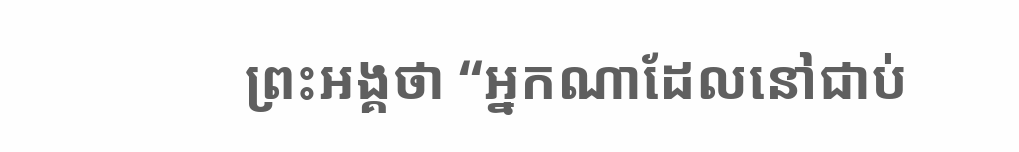ព្រះអង្គថា “អ្នកណាដែលនៅជាប់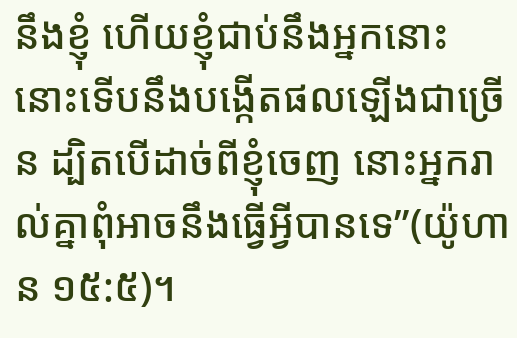នឹងខ្ញុំ ហើយខ្ញុំជាប់នឹងអ្នកនោះ នោះទើបនឹងបង្កើតផលឡើងជាច្រើន ដ្បិតបើដាច់ពីខ្ញុំចេញ នោះអ្នករាល់គ្នាពុំអាចនឹងធ្វើអ្វីបានទេ”(យ៉ូហាន ១៥:៥)។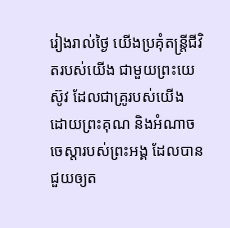រៀងរាល់ថ្ងៃ យើងប្រគុំតន្រ្តីជីវិតរបស់យើង ជាមួយព្រះយេស៊ូវ ដែលជាគ្រូរបស់យើង ដោយព្រះគុណ និងអំណាចចេស្តារបស់ព្រះអង្គ ដែលបានជួយឲ្យត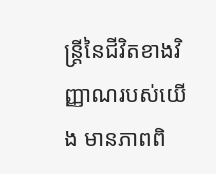ន្រ្តីនៃជីវិតខាងវិញ្ញាណរបស់យើង មានភាពពិ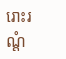រោះរណ្តំ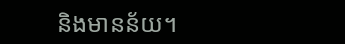និងមានន័យ។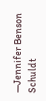—Jennifer Benson Schuldt